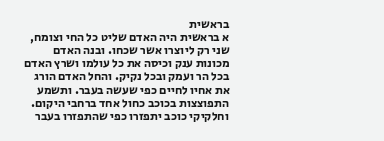בראשית
א בראשית היה האדם שליט כל החי וצומח, שני רק ליוצרו אשר שכחו. ובנה האדם מכונות ענק וכיסה את כל עולמו ושרץ האדם בכל הר ועמק ובכל נקיק. והחל האדם הורג את אחיו לחיים כפי שעשה בעבר. ותשמע התפוצצות בכוכב כחול אחד ברחבי היקום. וחלקיקי כוכב יתפזרו כפי שהתפזרו בעבר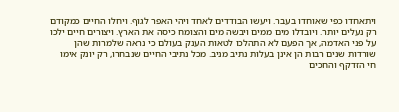ויתאחדו כפי שאוחדו בעבר. ויעשו הבודדים לאחד ויהי האפר לגוף. ויחלו החיים כמקודם רק נעלים יותר. ויובדלו מים ממים ויבשה מים והצומח כיסה את הארץ. ויצורים חיים ילכו על פני האדמה, אך הפעם לא התהלכו לטאות הענק בעולם כי נראה שלמרות שהן שורדות שנים רבות הן אינן בעלות נתיב מניב. מכל נתיבי החיים שנבחרו, רק יונק אימו חי הזדקף והחכים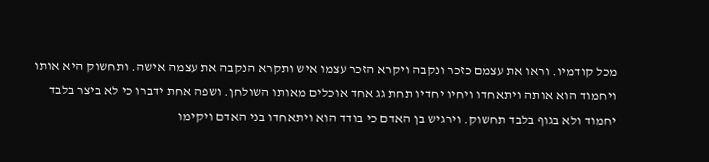מכל קודמיו. וראו את עצמם כזכר ונקבה ויקרא הזכר עצמו איש ותקרא הנקבה את עצמה אישה. ותחשוק היא אותו ויחמוד הוא אותה ויתאחדו ויחיו יחדיו תחת גג אחד אוכלים מאותו השולחן. ושפה אחת ידברו כי לא ביצר בלבד יחמוד ולא בגוף בלבד תחשוק. וירגיש בן האדם כי בודד הוא ויתאחדו בני האדם ויקימו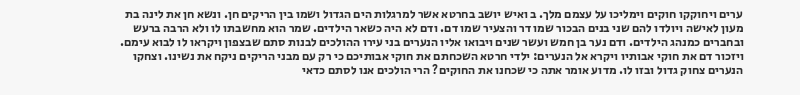ערים ויחוקקו חוקים וימליכו על עצמם מלך. ב ואיש יושב בחרטא אשר למרגלות הים הגדול ושמו בין הריקים חן. ונשא חן את לינה בת מעון לאישה ויולדו להם שני בנים הבכור שמו דר והצעיר שמו דם. ודם לא היה כשאר הילדים. שמר הוא מחשבתו לו ולא הרבה ברעש ובחברים כמנהג הילדים. ודם נער בן חמש ועשר שנים ויבואו אליו הנערים בני עירו ההולכים לבנות סתם שבצפון ויקראו לו לבוא עימם. ויזכור דם את חוקי אבותיו ויקרא אל הנערים: ילדי חרטא השכחתם את חוקי אבותיכם כי רק עם מבני הריקים ניקח את נשינו. וצחקו הנערים צחוק גדול ובזו לו. מדוע אומר אתה כי שכחנו את החוקים? הרי הולכים אנו לסתם כדאי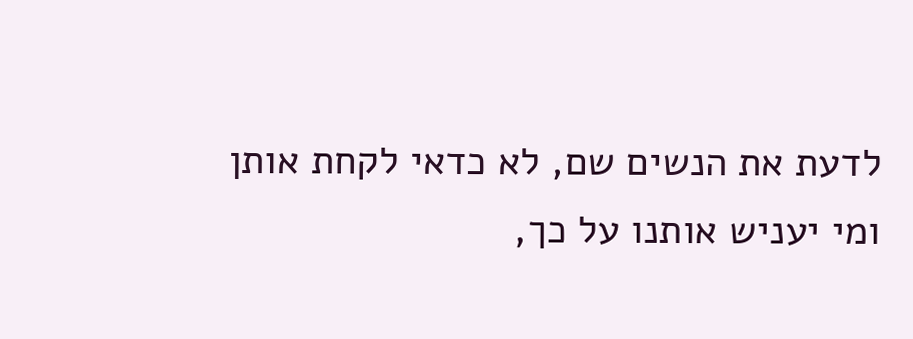לדעת את הנשים שם, לא כדאי לקחת אותן ומי יעניש אותנו על כך,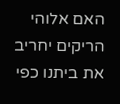האם אלוהי הריקים יחריב את ביתנו כפי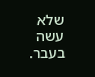שלא עשה בעבר.